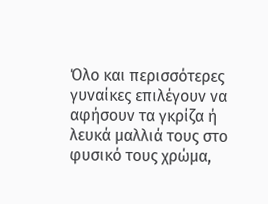Όλο και περισσότερες γυναίκες επιλέγουν να αφήσουν τα γκρίζα ή λευκά μαλλιά τους στο φυσικό τους χρώμα,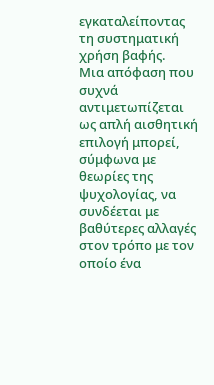εγκαταλείποντας τη συστηματική χρήση βαφής.
Μια απόφαση που συχνά αντιμετωπίζεται ως απλή αισθητική επιλογή μπορεί, σύμφωνα με θεωρίες της ψυχολογίας, να συνδέεται με βαθύτερες αλλαγές στον τρόπο με τον οποίο ένα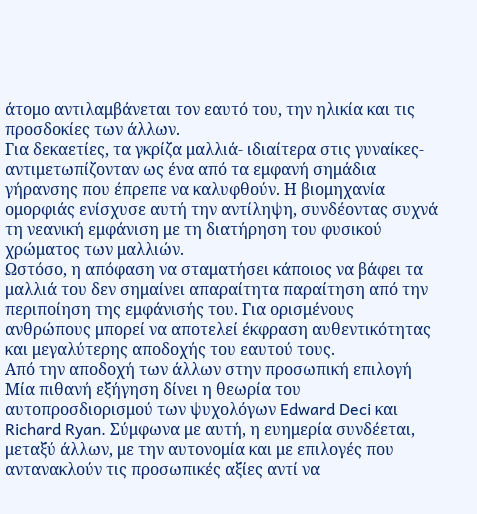άτομο αντιλαμβάνεται τον εαυτό του, την ηλικία και τις προσδοκίες των άλλων.
Για δεκαετίες, τα γκρίζα μαλλιά- ιδιαίτερα στις γυναίκες- αντιμετωπίζονταν ως ένα από τα εμφανή σημάδια γήρανσης που έπρεπε να καλυφθούν. Η βιομηχανία ομορφιάς ενίσχυσε αυτή την αντίληψη, συνδέοντας συχνά τη νεανική εμφάνιση με τη διατήρηση του φυσικού χρώματος των μαλλιών.
Ωστόσο, η απόφαση να σταματήσει κάποιος να βάφει τα μαλλιά του δεν σημαίνει απαραίτητα παραίτηση από την περιποίηση της εμφάνισής του. Για ορισμένους ανθρώπους μπορεί να αποτελεί έκφραση αυθεντικότητας και μεγαλύτερης αποδοχής του εαυτού τους.
Από την αποδοχή των άλλων στην προσωπική επιλογή
Μία πιθανή εξήγηση δίνει η θεωρία του αυτοπροσδιορισμού των ψυχολόγων Edward Deci και Richard Ryan. Σύμφωνα με αυτή, η ευημερία συνδέεται, μεταξύ άλλων, με την αυτονομία και με επιλογές που αντανακλούν τις προσωπικές αξίες αντί να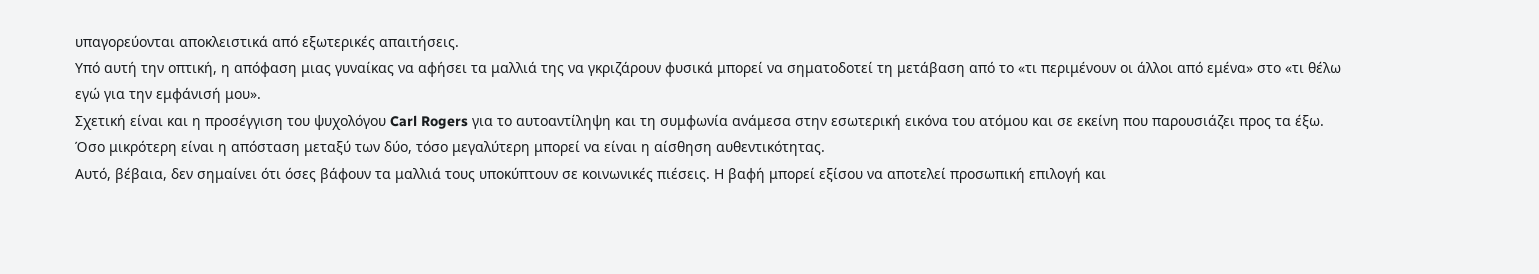υπαγορεύονται αποκλειστικά από εξωτερικές απαιτήσεις.
Υπό αυτή την οπτική, η απόφαση μιας γυναίκας να αφήσει τα μαλλιά της να γκριζάρουν φυσικά μπορεί να σηματοδοτεί τη μετάβαση από το «τι περιμένουν οι άλλοι από εμένα» στο «τι θέλω εγώ για την εμφάνισή μου».
Σχετική είναι και η προσέγγιση του ψυχολόγου Carl Rogers για το αυτοαντίληψη και τη συμφωνία ανάμεσα στην εσωτερική εικόνα του ατόμου και σε εκείνη που παρουσιάζει προς τα έξω. Όσο μικρότερη είναι η απόσταση μεταξύ των δύο, τόσο μεγαλύτερη μπορεί να είναι η αίσθηση αυθεντικότητας.
Αυτό, βέβαια, δεν σημαίνει ότι όσες βάφουν τα μαλλιά τους υποκύπτουν σε κοινωνικές πιέσεις. Η βαφή μπορεί εξίσου να αποτελεί προσωπική επιλογή και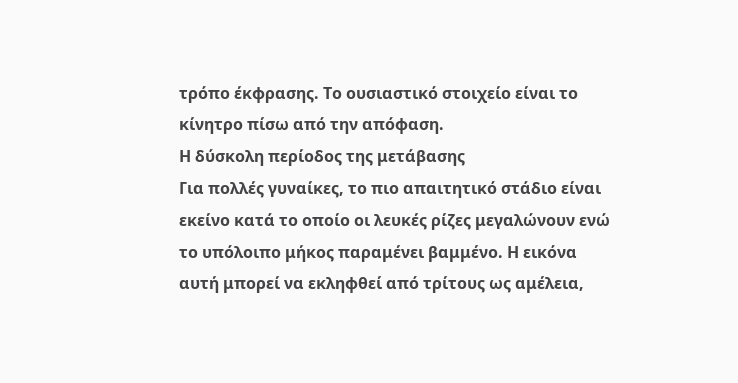τρόπο έκφρασης. Το ουσιαστικό στοιχείο είναι το κίνητρο πίσω από την απόφαση.
Η δύσκολη περίοδος της μετάβασης
Για πολλές γυναίκες, το πιο απαιτητικό στάδιο είναι εκείνο κατά το οποίο οι λευκές ρίζες μεγαλώνουν ενώ το υπόλοιπο μήκος παραμένει βαμμένο. Η εικόνα αυτή μπορεί να εκληφθεί από τρίτους ως αμέλεια,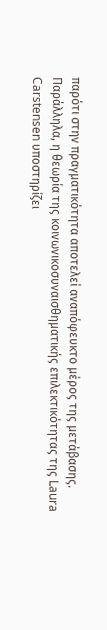παρότι στην πραγματικότητα αποτελεί αναπόφευκτο μέρος της μετάβασης.
Παράλληλα, η θεωρία της κοινωνικοσυναισθηματικής επιλεκτικότητας της Laura Carstensen υποστηρίζει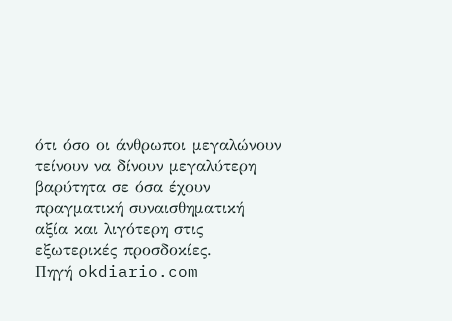ότι όσο οι άνθρωποι μεγαλώνουν τείνουν να δίνουν μεγαλύτερη βαρύτητα σε όσα έχουν πραγματική συναισθηματική αξία και λιγότερη στις εξωτερικές προσδοκίες.
Πηγή okdiario.com